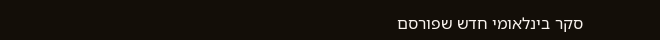סקר בינלאומי חדש שפורסם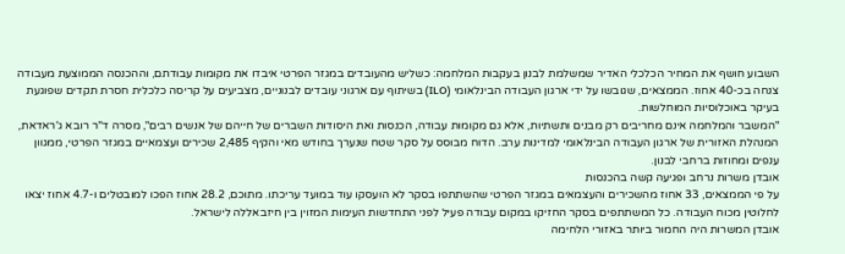השבוע חושף את המחיר הכלכלי האדיר שמשלמת לבנון בעקבות המלחמה: כשליש מהעובדים במגזר הפרטי איבדו את מקומות עבודתם, וההכנסה הממוצעת מעבודה צנחה בכ-40 אחוז. הממצאים, שגובשו על ידי ארגון העבודה הבינלאומי (ILO) בשיתוף עם ארגוני עובדים לבנוניים, מצביעים על קריסה כלכלית חסרת תקדים שפוגעת בעיקר באוכלוסיות המוחלשות.
"המשבר והמלחמה אינם מחריבים רק מבנים ותשתיות, אלא גם מקומות עבודה, הכנסות ואת היסודות השברים של חייהם של אנשים רבים", מסרה ד"ר רובא ג'ראדאת, המנהלת האזורית של ארגון העבודה הבינלאומי למדינות ערב. הדוח מבוסס על סקר שטח שנערך בחודש מאי והקיף 2,485 שכירים ועצמאיים במגזר הפרטי, ממגוון ענפים ומחוזות ברחבי לבנון.
אובדן משרות נרחב ופגיעה קשה בהכנסות
על פי הממצאים, 33 אחוז מהשכירים והעצמאים במגזר הפרטי שהשתתפו בסקר לא הועסקו עוד במועד עריכתו. מתוכם, 28.2 אחוז הפכו למובטלים ו-4.7 אחוז יצאו לחלוטין מכוח העבודה. כל המשתתפים בסקר החזיקו במקום עבודה פעיל לפני התחדשות העימות המזוין בין חיזבאללה לישראל.
אובדן המשרות היה החמור ביותר באזורי הלחימה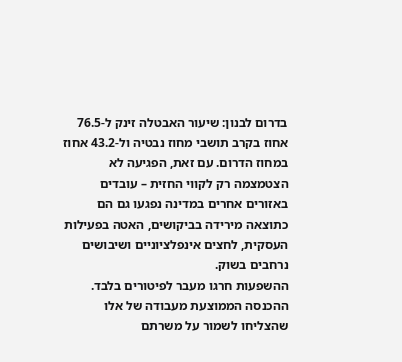בדרום לבנון: שיעור האבטלה זינק ל-76.5 אחוז בקרב תושבי מחוז נבטיה ול-43.2 אחוז במחוז הדרום. עם זאת, הפגיעה לא הצטמצמה רק לקווי החזית – עובדים באזורים אחרים במדינה נפגעו גם הם כתוצאה מירידה בביקושים, האטה בפעילות העסקית, לחצים אינפלציוניים ושיבושים נרחבים בשוק.
ההשפעות חרגו מעבר לפיטורים בלבד. ההכנסה הממוצעת מעבודה של אלו שהצליחו לשמור על משרתם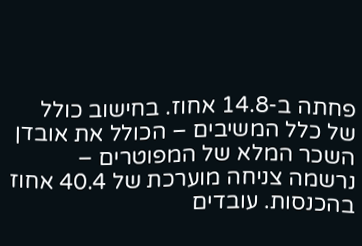פחתה ב-14.8 אחוז. בחישוב כולל של כלל המשיבים – הכולל את אובדן השכר המלא של המפוטרים – נרשמה צניחה מוערכת של 40.4 אחוז בהכנסות. עובדים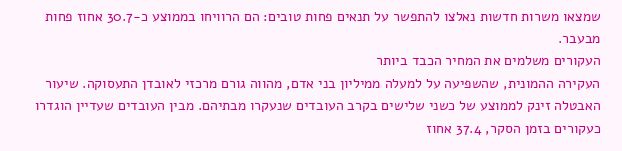שמצאו משרות חדשות נאלצו להתפשר על תנאים פחות טובים: הם הרוויחו בממוצע כ-30.7 אחוז פחות מבעבר.
העקורים משלמים את המחיר הכבד ביותר
העקירה ההמונית, שהשפיעה על למעלה ממיליון בני אדם, מהווה גורם מרכזי לאובדן התעסוקה. שיעור האבטלה זינק לממוצע של כשני שלישים בקרב העובדים שנעקרו מבתיהם. מבין העובדים שעדיין הוגדרו כעקורים בזמן הסקר, 37.4 אחוז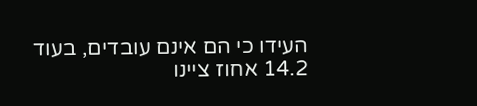העידו כי הם אינם עובדים, בעוד 14.2 אחוז ציינו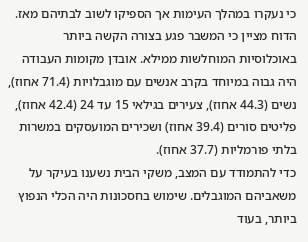כי נעקרו במהלך העימות אך הספיקו לשוב לבתיהם מאז.
הדוח מציין כי המשבר פגע בצורה הקשה ביותר באוכלוסיות המוחלשות ממילא. אובדן מקומות העבודה היה גבוה במיוחד בקרב אנשים עם מוגבלויות (71.4 אחוז), נשים (44.3 אחוז), צעירים בגילאי 15 עד 24 (42.4 אחוז), פליטים סורים (39.4 אחוז) ושכירים המועסקים במשרות בלתי פורמליות (37.7 אחוז).
כדי להתמודד עם המצב, משקי הבית נשענו בעיקר על משאביהם המוגבלים. שימוש בחסכונות היה הכלי הנפוץ ביותר, בעוד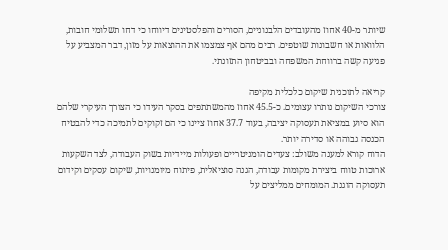שיותר מ-40 אחוז מהעובדים הלבנוניים, הסורים והפלסטינים דיווחו כי דחו תשלומי חובות, הלוואות או חשבונות שוטפים. רבים מהם אף צמצמו את ההוצאות על מזון, דבר המצביע על פגיעה קשה ברווחת המשפחה ובביטחון התזונתי.

קריאה לתוכנית שיקום כלכלית מקיפה
צורכי השיקום נותרו עצומים. כ-45.5 אחוז מהמשתתפים בסקר העידו כי הצורך העיקרי שלהם הוא סיוע במציאת תעסוקה יציבה, בעוד 37.7 אחוז ציינו כי הם זקוקים לתמיכה כדי להבטיח הכנסה גבוהה או סדירה יותר.
הדוח קורא למענה משולב: צעדים הומניטריים ופעולות מיידיות בשוק העבודה, לצד השקעות ארוכות טווח ביצירת מקומות עבודה, הגנה סוציאלית, פיתוח מיומנויות, שיקום עסקים וקידום תעסוקה הוגנת. המומחים ממליצים על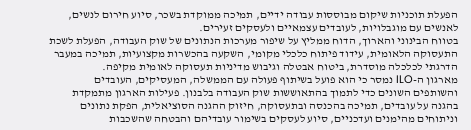הפעלת תוכניות שיקום מבוססות עבודה ידיים, תמיכה ממוקדת בשכר, סיוע חירום לנשים, לאנשים עם מוגבלויות, לעובדים עצמאיים ולעסקים זעירים.
בטווח הבינוני והארוך, הדוח ממליץ על שיפור מערכות הנתונים של שוק העבודה, הפעלת לשכת התעסוקה הלאומית, עידוד פיתוח כלכלי מקומי, השקעה בהכשרות מקצועיות, תמיכה במעבר הדרגתי לכלכלה מוסדרת, ביטוח אבטלה וגיבוש מדיניות תעסוקה לאומית מקיפה.
מארגון ה-ILO נמסר כי הוא פועל בשיתוף פעולה עם הממשלה, המעסיקים, העובדים והשותפים השונים כדי לתמוך בהתאוששות שוק העבודה בלבנון. פעילות הארגון מתמקדת בהגנה על עובדים, תמיכה בהכנסה ובתעסוקה, חיזוק ההגנה הסוציאלית, הפקת נתונים וניתוחים מהימנים ועדכניים, סיוע לעסקים בשימור עובדיהם והבטחה שהשכבות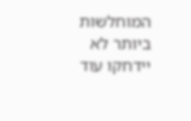המוחלשות ביותר לא יידחקו עוד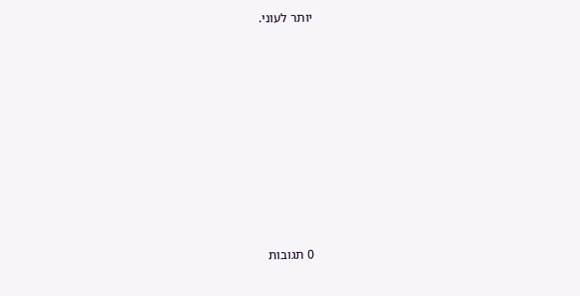יותר לעוני.










0 תגובות